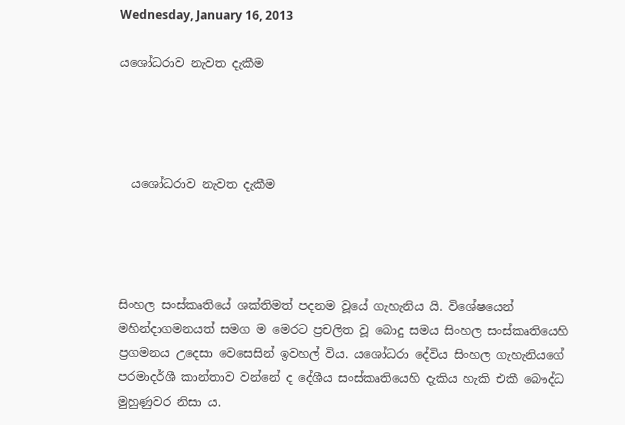Wednesday, January 16, 2013

යශෝධරාව නැවත දැකීම




  යශෝධරාව නැවත දැකීම




සිංහල සංස්කෘතියේ ශක්තිමත් පදනම වූයේ ගැහැනිය යි. විශේෂයෙන් මහින්දාගමනයත් සමග ම මෙරට ප්‍රචලිත වූ බොදු සමය සිංහල සංස්කෘතියෙහි ප්‍රගමනය උදෙසා වෙසෙසින් ඉවහල් විය. යශෝධරා දේවිය සිංහල ගැහැනියගේ පරමාදර්ශී කාන්තාව වන්නේ ද දේශීය සංස්කෘතියෙහි දැකිය හැකි එකී බෞද්ධ මුහුණුවර නිසා ය.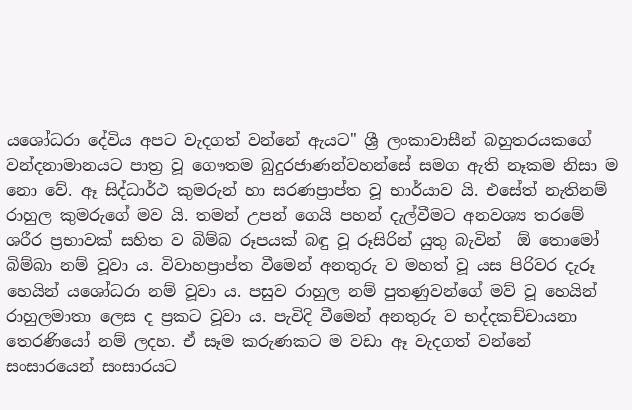යශෝධරා දේවිය අපට වැදගත් වන්නේ ඇයට" ශ්‍රී ලංකාවාසීන් බහුතරයකගේ වන්දනාමානයට පාත්‍ර වූ ගෞතම බුදුරජාණන්වහන්සේ සමග ඇති නෑකම නිසා ම නො වේ. ඈ සිද්ධාර්ථ කුමරුන් හා සරණප්‍රාප්ත වූ භාර්යාව යි. එසේත් නැතිනම් රාහුල කුමරුගේ මව යි. තමන් උපන් ගෙයි පහන් දැල්වීමට අනවශ්‍ය තරමේ ශරීර ප්‍රභාවක් සහිත ව බිම්බ රූපයක් බඳු වූ රූසිරින් යුතු බැවින්  ඕ තොමෝ බිම්බා නම් වූවා ය. විවාහප්‍රාප්ත වීමෙන් අනතුරු ව මහත් වූ යස පිරිවර දැරූ හෙයින් යශෝධරා නම් වූවා ය. පසුව රාහුල නම් පුතණුවන්ගේ මව් වූ හෙයින් රාහුලමාතා ලෙස ද ප්‍රකට වූවා ය. පැවිදි වීමෙන් අනතුරු ව භද්දකච්චායනා තෙරණියෝ නම් ලදහ. ඒ සෑම කරුණකට ම වඩා ඈ වැදගත් වන්නේ සංසාරයෙන් සංසාරයට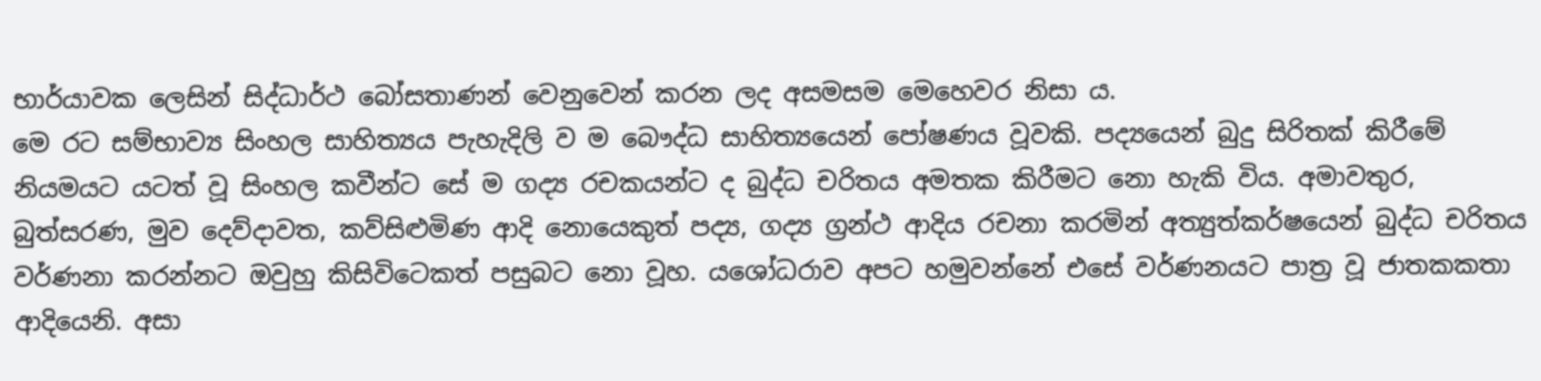භාර්යාවක ලෙසින් සිද්ධාර්ථ බෝසතාණන් වෙනුවෙන් කරන ලද අසමසම මෙහෙවර නිසා ය.
මෙ රට සම්භාව්‍ය සිංහල සාහිත්‍යය පැහැදිලි ව ම බෞද්ධ සාහිත්‍යයෙන් පෝෂණය වූවකි. පද්‍යයෙන් බුදු සිරිතක් කිරීමේ නියමයට යටත් වූ සිංහල කවීන්ට සේ ම ගද්‍ය රචකයන්ට ද බුද්ධ චරිතය අමතක කිරීමට නො හැකි විය. අමාවතුර, බුත්සරණ, මුව දෙව්දාවත, කව්සිළුමිණ ආදි නොයෙකුත් පද්‍ය, ගද්‍ය ග්‍රන්ථ ආදිය රචනා කරමින් අත්‍යුත්කර්ෂයෙන් බුද්ධ චරිතය වර්ණනා කරන්නට ඔවුහු කිසිවිටෙකත් පසුබට නො වූහ. යශෝධරාව අපට හමුවන්නේ එසේ වර්ණනයට පාත්‍ර වූ ජාතකකතා ආදියෙනි. අසා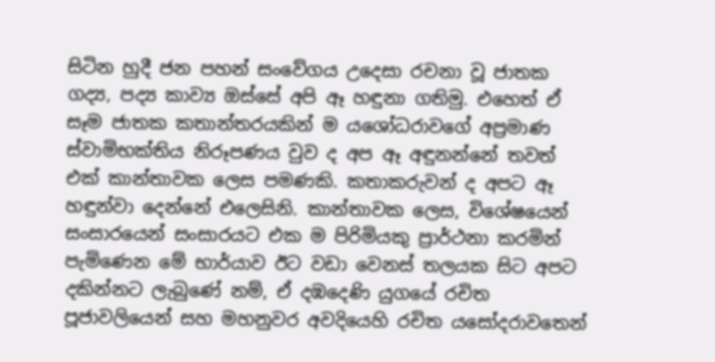සිටින හුදී ජන පහන් සංවේගය උදෙසා රචනා වූ ජාතක ගද්‍ය, පද්‍ය කාව්‍ය ඔස්සේ අපි ඈ හඳුනා ගතිමු. එහෙත් ඒ සෑම ජාතක කතාන්තරයකින් ම යශෝධරාවගේ අප්‍රමාණ ස්වාමිභක්තිය නිරූපණය වුව ද අප ඈ අඳුනන්නේ තවත් එක් කාන්තාවක ලෙස පමණකි. කතාකරුවන් ද අපට ඈ හඳුන්වා දෙන්නේ එලෙසිනි. කාන්තාවක ලෙස, විශේෂයෙන් සංසාරයෙන් සංසාරයට එක ම පිරිමියකු ප්‍රාර්ථනා කරමින් පැමිණෙන මේ භාර්යාව ඊට වඩා වෙනස් තලයක සිට අපට දකින්නට ලැබුණේ නම්, ඒ දඹදෙණි යුගයේ රචිත පූජාවලියෙන් සහ මහනුවර අවදියෙහි රචිත යසෝදරාවතෙන්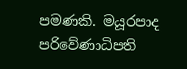පමණකි. මයූරපාද පරිවේණාධිපති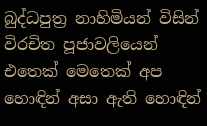බුද්ධපුත්‍ර නාහිමියන් විසින් විරචිත පූජාවලියෙන් එතෙක් මෙතෙක් අප හොඳින් අසා ඇති හොඳින්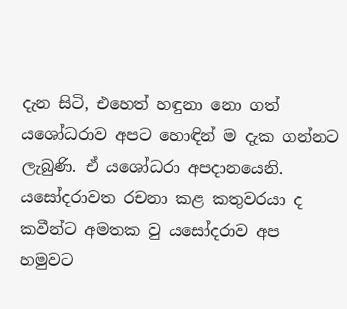දැන සිටි, එහෙත් හඳුනා නො ගත් යශෝධරාව අපට හොඳින් ම දැක ගන්නට ලැබුණි. ඒ යශෝධරා අපදානයෙනි. යසෝදරාවත රචනා කළ කතුවරයා ද කවීන්ට අමතක වු යසෝදරාව අප හමුවට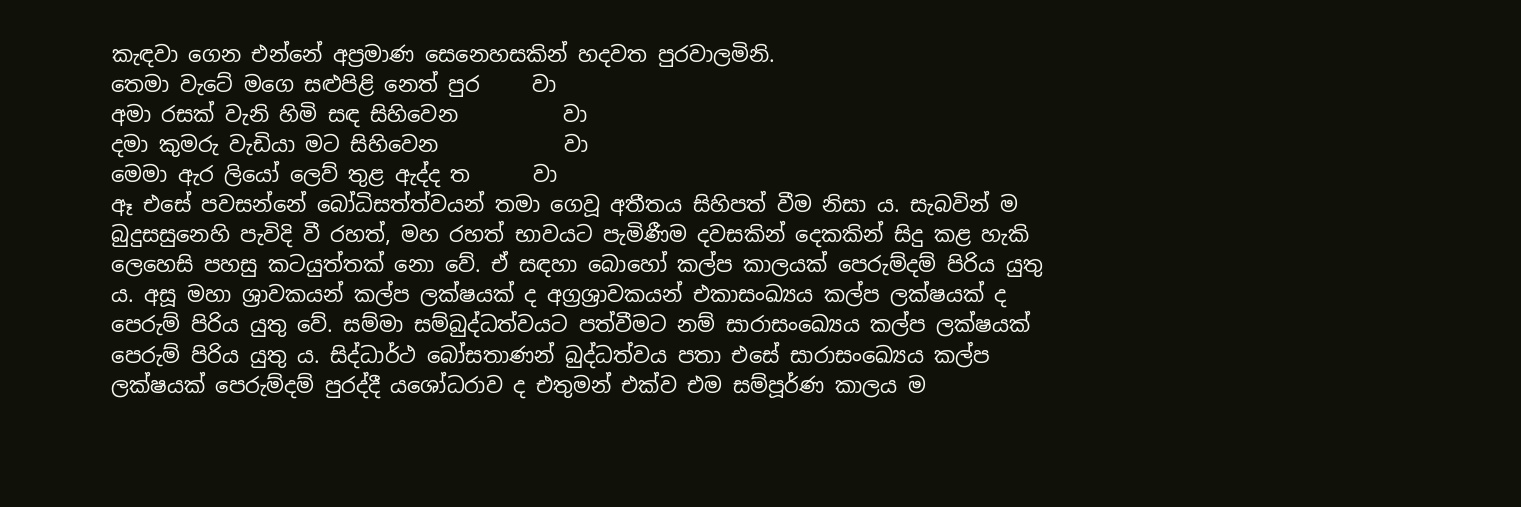කැඳවා ගෙන එන්නේ අප්‍රමාණ සෙනෙහසකින් හදවත පුරවාලමිනි.
තෙමා වැටේ මගෙ සළුපිළි නෙත් පුර     වා
අමා රසක් වැනි හිමි සඳ සිහිවෙන          වා
දමා කුමරු වැඩියා මට සිහිවෙන            වා
මෙමා ඇර ලියෝ ලෙව් තුළ ඇද්ද ත      වා
ඈ එසේ පවසන්නේ බෝධිසත්ත්වයන් තමා ගෙවූ අතීතය සිහිපත් වීම නිසා ය. සැබවින් ම බුදුසසුනෙහි පැවිදි වී රහත්, මහ රහත් භාවයට පැමිණීම දවසකින් දෙකකින් සිදු කළ හැකි ලෙහෙසි පහසු කටයුත්තක් නො වේ. ඒ සඳහා බොහෝ කල්ප කාලයක් පෙරුම්දම් පිරිය යුතු ය. අසූ මහා ශ්‍රාවකයන් කල්ප ලක්ෂයක් ද අග්‍රශ්‍රාවකයන් එකාසංඛ්‍යය කල්ප ලක්ෂයක් ද පෙරුම් පිරිය යුතු වේ. සම්මා සම්බුද්ධත්වයට පත්වීමට නම් සාරාසංඛ්‍යෙය කල්ප ලක්ෂයක් පෙරුම් පිරිය යුතු ය. සිද්ධාර්ථ බෝසතාණන් බුද්ධත්වය පතා එසේ සාරාසංඛ්‍යෙය කල්ප ලක්ෂයක් පෙරුම්දම් පුරද්දී යශෝධරාව ද එතුමන් එක්ව එම සම්පූර්ණ කාලය ම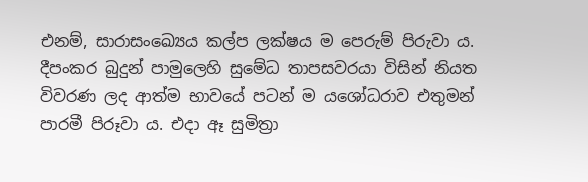එනම්, සාරාසංඛ්‍යෙය කල්ප ලක්ෂය ම පෙරුම් පිරුවා ය. දීපංකර බුදුන් පාමුලෙහි සුමේධ තාපසවරයා විසින් නියත විවරණ ලද ආත්ම භාවයේ පටන් ම යශෝධරාව එතුමන් පාරමී පිරූවා ය. එදා ඈ සුමිත්‍රා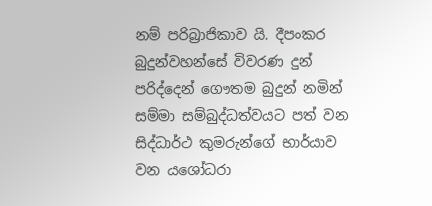නම් පරිබ්‍රාජිකාව යි. දීපංකර බුදුන්වහන්සේ විවරණ දුන් පරිද්දෙන් ගෞතම බුදුන් නමින් සම්මා සම්බුද්ධත්වයට පත් වන සිද්ධාර්ථ කුමරුන්ගේ භාර්යාව වන යශෝධරා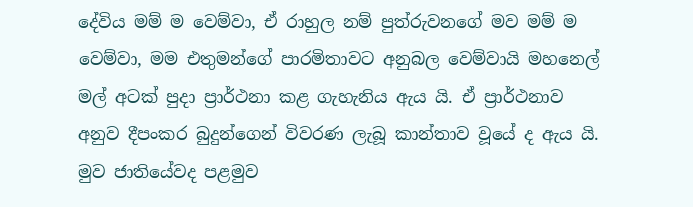දේවිය මම් ම වෙම්වා, ඒ රාහුල නම් පුත්රුවනගේ මව මම් ම වෙම්වා, මම එතුමන්ගේ පාරමිතාවට අනුබල වෙම්වායි මහනෙල් මල් අටක් පුදා ප්‍රාර්ථනා කළ ගැහැනිය ඇය යි. ඒ ප්‍රාර්ථනාව අනුව දීපංකර බුදුන්ගෙන් විවරණ ලැබූ කාන්තාව වූයේ ද ඇය යි.
මුව ජාතියේවද පළමුව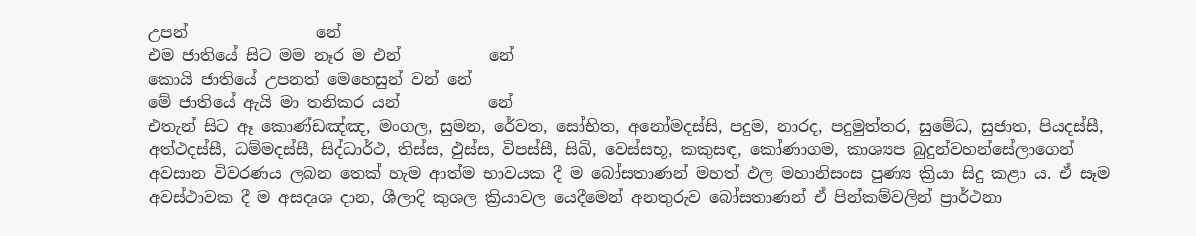උපන්                නේ
එම ජාතියේ සිට මම නෑර ම එන්           නේ
කොයි ජාතියේ උපනත් මෙහෙසුන් වන් නේ
මේ ජාතියේ ඇයි මා තනිකර යන්           නේ
එතැන් සිට ඈ කොණ්ඩඤ්ඤ, මංගල, සුමන, රේවත, සෝභිත, අනෝමදස්සි, පදුම, නාරද, පදුමුත්තර, සුමේධ, සුජාත, පියදස්සී, අත්ථදස්සී, ධම්මදස්සී, සිද්ධාර්ථ, තිස්ස, ඵුස්ස, විපස්සී, සිඛි, වෙස්සභූ, කකුසඳ, කෝණාගම, කාශ්‍යප බුදුන්වහන්සේලාගෙන් අවසාන විවරණය ලබන තෙක් හැම ආත්ම භාවයක දී ම බෝසතාණන් මහත් ඵල මහානිසංස පුණ්‍ය ක්‍රියා සිදු කළා ය. ඒ සෑම අවස්ථාවක දී ම අසදෘශ දාන, ශීලාදි කුශල ක්‍රියාවල යෙදීමෙන් අනතුරුව බෝසතාණන් ඒ පින්කම්වලින් ප්‍රාර්ථනා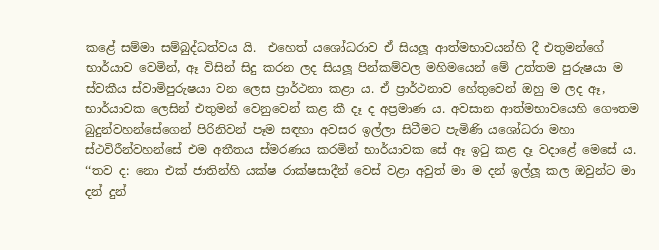කළේ සම්මා සම්බුද්ධත්වය යි.  එහෙත් යශෝධරාව ඒ සියලූ ආත්මභාවයන්හි දී එතුමන්ගේ භාර්යාව වෙමින්, ඈ විසින් සිදු කරන ලද සියලූ පින්කම්වල මහිමයෙන් මේ උත්තම පුරුෂයා ම ස්වකීය ස්වාමිපුරුෂයා වන ලෙස ප්‍රාර්ථනා කළා ය. ඒ ප්‍රාර්ථනාව හේතුවෙන් ඔහු ම ලද ඈ, භාර්යාවක ලෙසින් එතුමන් වෙනුවෙන් කළ කී දෑ ද අප්‍රමාණ ය. අවසාන ආත්මභාවයෙහි ගෞතම බුදුන්වහන්සේගෙන් පිරිනිවන් පෑම සඳහා අවසර ඉල්ලා සිටීමට පැමිණි යශෝධරා මහා ස්ථවිරීන්වහන්සේ එම අතීතය ස්මරණය කරමින් භාර්යාවක සේ ඈ ඉටු කළ දෑ වදාළේ මෙසේ ය.
‘‘තව ද: නො එක් ජාතින්හි යක්ෂ රාක්ෂසාදීන් වෙස් වළා අවුත් මා ම දන් ඉල්ලූ කල ඔවුන්ට මා දන් දුන්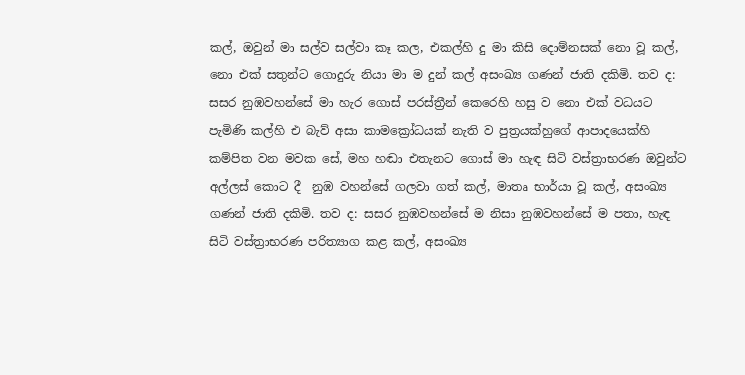කල්, ඔවුන් මා සල්ව සල්වා කෑ කල, එකල්හි දු මා කිසි දොම්නසක් නො වූ කල්, නො එක් සතුන්ට ගොදුරු නියා මා ම දුන් කල් අසංඛ්‍ය ගණන් ජාති දකිමි. තව ද: සසර නුඹවහන්සේ මා හැර ගොස් පරස්ත්‍රීන් කෙරෙහි හසු ව නො එක් වධයට පැමිණි කල්හි එ බැව් අසා කාමක්‍රෝධයක් නැති ව පුත්‍රයක්හුගේ ආපාදයෙක්හි කම්පිත වන මවක සේ, මහ හඬා එතැනට ගොස් මා හැඳ සිටි වස්ත්‍රාභරණ ඔවුන්ට අල්ලස් කොට දී  නුඹ වහන්සේ ගලවා ගත් කල්, මාතෘ භාර්යා වූ කල්, අසංඛ්‍ය ගණන් ජාති දකිමි. තව ද: සසර නුඹවහන්සේ ම නිසා නුඹවහන්සේ ම පතා, හැඳ සිටි වස්ත්‍රාභරණ පරිත්‍යාග කළ කල්, අසංඛ්‍ය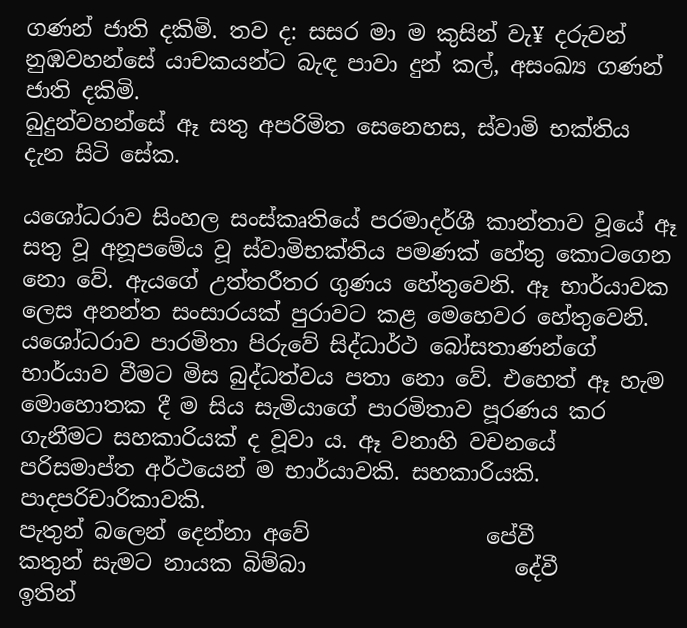ගණන් ජාති දකිමි. තව ද: සසර මා ම කුසින් වැ¥ දරුවන් නුඹවහන්සේ යාචකයන්ට බැඳ පාවා දුන් කල්, අසංඛ්‍ය ගණන් ජාති දකිමි.
බුදුන්වහන්සේ ඈ සතු අපරිමිත සෙනෙහස, ස්වාමි භක්තිය දැන සිටි සේක.

යශෝධරාව සිංහල සංස්කෘතියේ පරමාදර්ශී කාන්තාව වූයේ ඈ සතු වූ අනූපමේය වූ ස්වාමිභක්තිය පමණක් හේතු කොටගෙන නො වේ. ඇයගේ උත්තරීතර ගුණය හේතුවෙනි. ඈ භාර්යාවක ලෙස අනන්ත සංසාරයක් පුරාවට කළ මෙහෙවර හේතුවෙනි. යශෝධරාව පාරමිතා පිරුවේ සිද්ධාර්ථ බෝසතාණන්ගේ භාර්යාව වීමට මිස බුද්ධත්වය පතා නො වේ. එහෙත් ඈ හැම මොහොතක දී ම සිය සැමියාගේ පාරමිතාව පූරණය කර ගැනීමට සහකාරියක් ද වූවා ය. ඈ වනාහි වචනයේ පරිසමාප්ත අර්ථයෙන් ම භාර්යාවකි. සහකාරියකි. පාදපරිචාරිකාවකි.
පැතුන් බලෙන් දෙන්නා අවේ                පේවී
කතුන් සැමට නායක බිම්බා                   දේවී
ඉතින්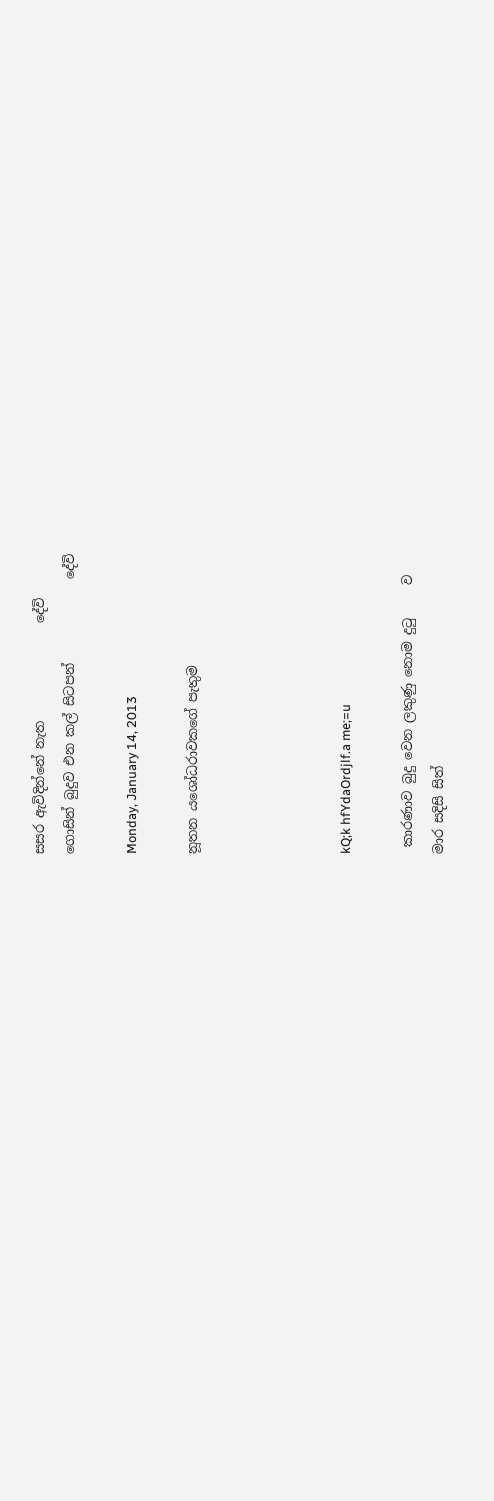සසර ඇවිදින්නේ නැත               දේවි
ගොසින් බුදුව එන කල් සිටපන්             දේවි

Monday, January 14, 2013

නූතන යශෝධරාවකගේ පැතුම




kQ;k hfYdaOrdjlf.a me;=u

 කාරණාව බුදු වෙන ලකුණු නොම දුටු     ව
මාර සදිසි සිත්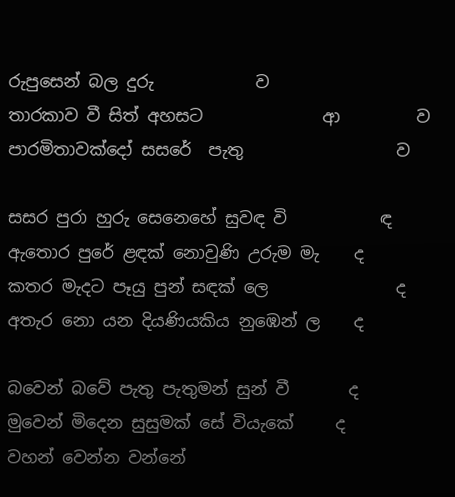රුපුසෙන් බල දුරු            ව
තාරකාව වී සිත් අහසට              ආ         ව
පාරමිතාවක්දෝ සසරේ  පැතු                  ව

සසර පුරා හුරු සෙනෙහේ සුවඳ වි           ඳ
ඇතොර පුරේ ළඳක් නොවුණි උරුම මැ    ද
කතර මැදට පෑයු පුන් සඳක් ලෙ               ද
අතැර නො යන දියණියකිය නුඹෙන් ල    ද

බවෙන් බවේ පැතු පැතුමන් සුන් වී       ද
මුවෙන් මිදෙන සුසුමක් සේ වියැකේ     ද
වහන් වෙන්න වන්නේ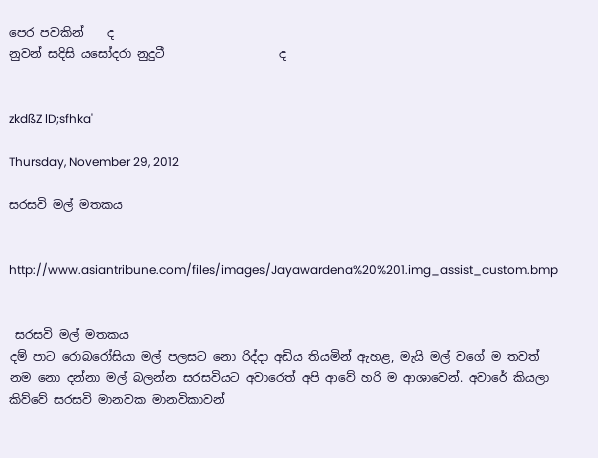පෙර පවකින්    ද
නුවන් සදිසි යසෝදරා නුදුටී                   ද


zkdßZ lD;sfhka'

Thursday, November 29, 2012

සරසවි මල් මතකය


http://www.asiantribune.com/files/images/Jayawardena%20%201.img_assist_custom.bmp


 සරසවි මල් මතකය
දම් පාට රොබරෝසියා මල් පලසට නො රිද්දා අඩිය තියමින් ඇහළ, මැයි මල් වගේ ම තවත් නම නො දන්නා මල් බලන්න සරසවියට අවාරෙත් අපි ආවේ හරි ම ආශාවෙන්. අවාරේ කියලා කිව්වේ සරසවි මානවක මානවිකාවන්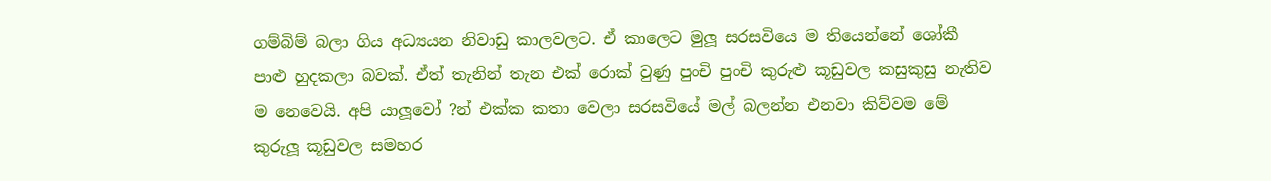ගම්බිම් බලා ගිය අධ්‍යයන නිවාඩු කාලවලට. ඒ කාලෙට මුලූ සරසවියෙ ම තියෙන්නේ ශෝකී පාළු හුදකලා බවක්. ඒත් තැනින් තැන එක් රොක් වුණු පුංචි පුංචි කුරුළු කූඩුවල කසුකුසු නැතිව ම නෙවෙයි. අපි යාලූවෝ ?න් එක්ක කතා වෙලා සරසවියේ මල් බලන්න එනවා කිව්වම මේ කුරුලූ කූඩුවල සමහර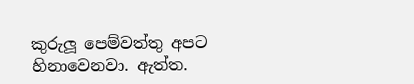කුරුලූ පෙම්වත්තු අපට හිනාවෙනවා. ඇත්ත.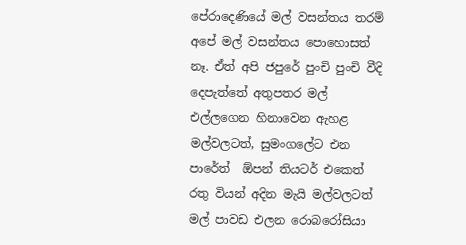පේරාදෙණියේ මල් වසන්තය තරම් අපේ මල් වසන්තය පොහොසත් නෑ. ඒත් අපි ජපුරේ පුංචි පුංචි වීදි දෙපැත්තේ අතුපතර මල් එල්ලගෙන හිනාවෙන ඇහළ මල්වලටත්, සුමංගලේට එන පාරේත්  ඕපන් තියටර් එකෙත් රතු වියන් අදින මැයි මල්වලටත් මල් පාවඩ එලන රොබරෝසියා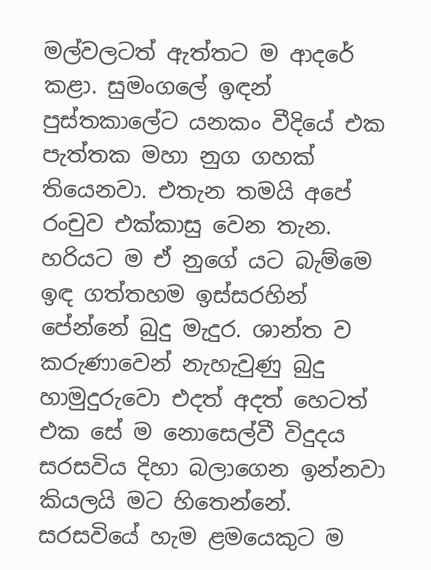මල්වලටත් ඇත්තට ම ආදරේ කළා. සුමංගලේ ඉඳන් පුස්තකාලේට යනකං වීදියේ එක පැත්තක මහා නුග ගහක් තියෙනවා. එතැන තමයි අපේ රංචුව එක්කාසු වෙන තැන. හරියට ම ඒ නුගේ යට බැම්මෙ ඉඳ ගත්තහම ඉස්සරහින් පේන්නේ බුදු මැදුර. ශාන්ත ව කරුණාවෙන් නැහැවුණු බුදු හාමුදුරුවො එදත් අදත් හෙටත් එක සේ ම නොසෙල්වී විදුදය සරසවිය දිහා බලාගෙන ඉන්නවා කියලයි මට හිතෙන්නේ. සරසවියේ හැම ළමයෙකුට ම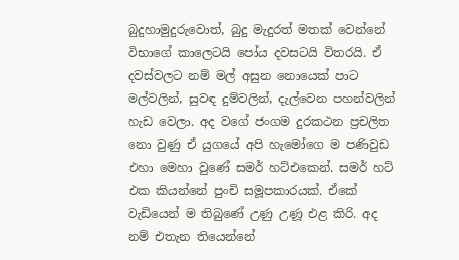බුදුහාමුදුරුවොත්, බුදු මැදුරත් මතක් වෙන්නේ විභාගේ කාලෙටයි පෝය දවසටයි විතරයි. ඒ දවස්වලට නම් මල් අසුන නොයෙක් පාට මල්වලින්, සුවඳ දුම්වලින්, දැල්වෙන පහන්වලින් හැඩ වෙලා. අද වගේ ජංගම දුරකථන ප්‍රචලිත නො වුණු ඒ යුගයේ අපි හැමෝගෙ ම පණිවුඩ එහා මෙහා වුණේ සමර් හට්එකෙන්. සමර් හට් එක කියන්නේ පුංචි සමූපකාරයක්. ඒකේ වැඩියෙන් ම තිබුණේ උණු උණූ එළ කිරි. අද නම් එතැන තියෙන්නේ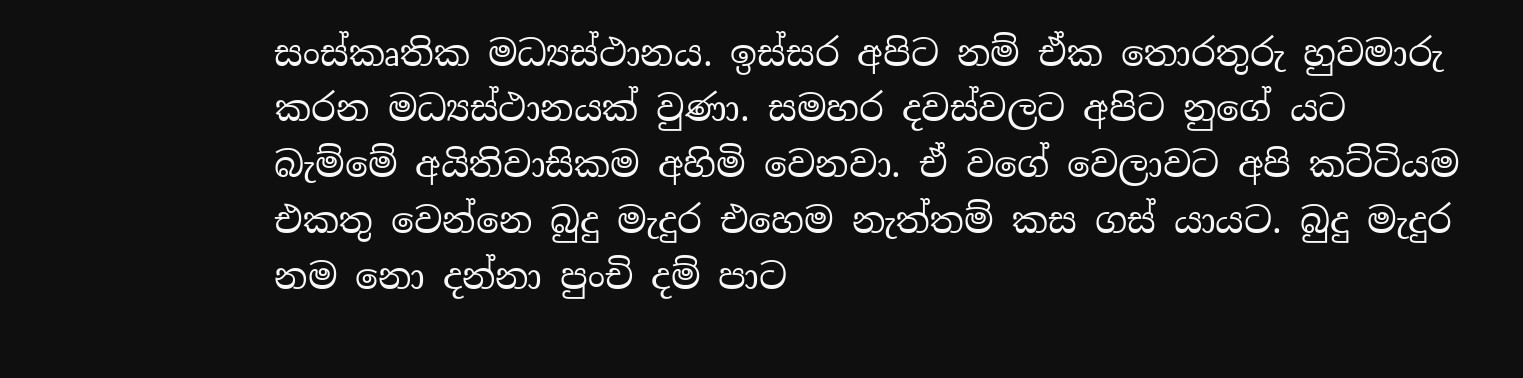සංස්කෘතික මධ්‍යස්ථානය. ඉස්සර අපිට නම් ඒක තොරතුරු හුවමාරු කරන මධ්‍යස්ථානයක් වුණා. සමහර දවස්වලට අපිට නුගේ යට බැම්මේ අයිතිවාසිකම අහිමි වෙනවා. ඒ වගේ වෙලාවට අපි කට්ටියම එකතු වෙන්නෙ බුදු මැදුර එහෙම නැත්තම් කස ගස් යායට. බුදු මැදුර නම නො දන්නා පුංචි දම් පාට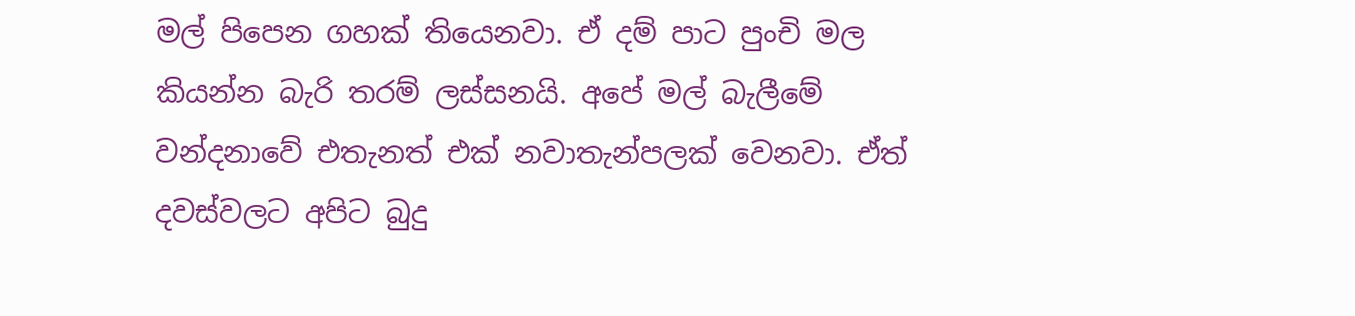මල් පිපෙන ගහක් තියෙනවා. ඒ දම් පාට පුංචි මල කියන්න බැරි තරම් ලස්සනයි. අපේ මල් බැලීමේ වන්දනාවේ එතැනත් එක් නවාතැන්පලක් වෙනවා. ඒත් දවස්වලට අපිට බුදු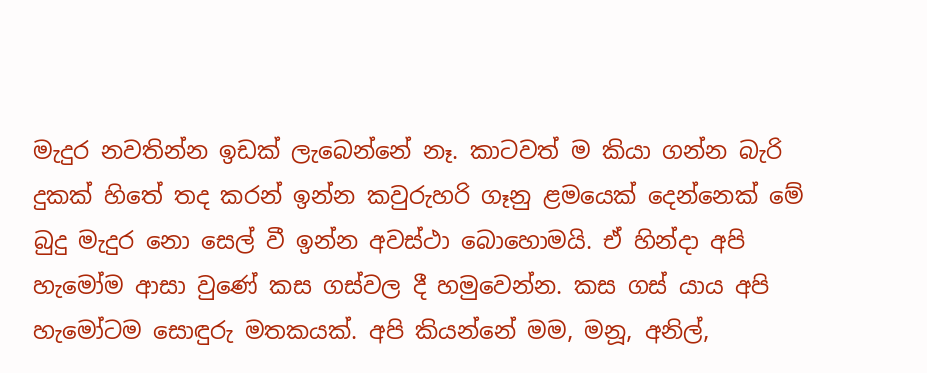මැදුර නවතින්න ඉඩක් ලැබෙන්නේ නෑ. කාටවත් ම කියා ගන්න බැරි දුකක් හිතේ තද කරන් ඉන්න කවුරුහරි ගෑනු ළමයෙක් දෙන්නෙක් මේ බුදු මැදුර නො සෙල් වී ඉන්න අවස්ථා බොහොමයි. ඒ හින්දා අපි හැමෝම ආසා වුණේ කස ගස්වල දී හමුවෙන්න. කස ගස් යාය අපි හැමෝටම සොඳුරු මතකයක්. අපි කියන්නේ මම, මනූ, අනිල්,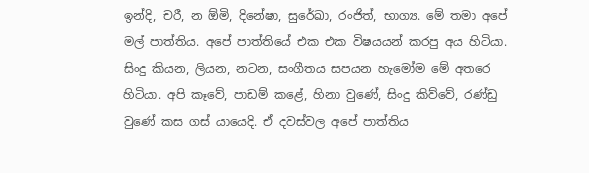ඉන්දි, චරී, න ඕමි, දිනේෂා, සුරේඛා, රංජිත්, භාග්‍ය. මේ තමා අපේ මල් පාත්තිය. අපේ පාත්තියේ එක එක විෂයයන් කරපු අය හිටියා. සිංදු කියන, ලියන, නටන, සංගීතය සපයන හැමෝම මේ අතරෙ හිටියා. අපි කෑවේ, පාඩම් කළේ, හිනා වුණේ, සිංදු කිව්වේ, රණ්ඩු වුණේ කස ගස් යායෙදි. ඒ දවස්වල අපේ පාත්තිය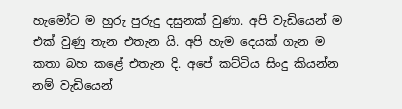හැමෝට ම හුරු පුරුදු දසුනක් වුණා. අපි වැඩියෙන් ම එක් වුණු තැන එතැන යි. අපි හැම දෙයක් ගැන ම කතා බහ කළේ එතැන දි. අපේ කට්ටිය සිංදු කියන්න නම් වැඩියෙන්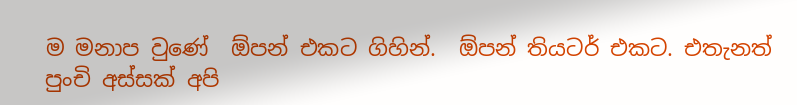ම මනාප වුණේ  ඕපන් එකට ගිහින්.  ඕපන් තියටර් එකට. එතැනත් පුංචි අස්සක් අපි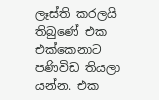ලෑස්ති කරලයි තිබුණේ එක එක්කෙනාට පණිවිඩ තියලා යන්න. එක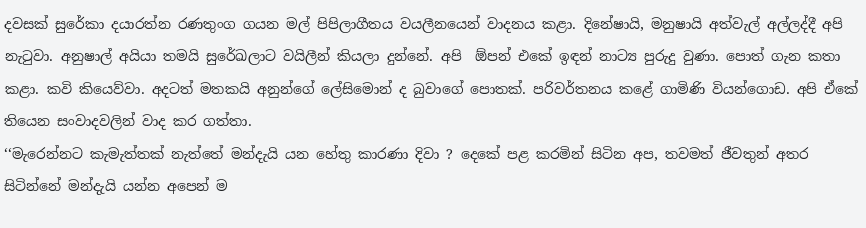දවසක් සුරේකා දයාරත්න රණතුංග ගයන මල් පිපිලාගීතය වයලීනයෙන් වාදනය කළා. දිනේෂායි, මනුෂායි අත්වැල් අල්ලද්දී අපි නැටුවා. අනුෂාල් අයියා තමයි සුරේඛලාට වයිලීන් කියලා දුන්නේ. අපි  ඕපන් එකේ ඉඳන් නාට්‍ය පුරුදු වුණා. පොත් ගැන කතා කළා. කවි කියෙව්වා. අදටත් මතකයි අනුන්ගේ ලේසිමොන් ද බුවාගේ පොතක්. පරිවර්තනය කළේ ගාමිණි වියන්ගොඩ. අපි ඒකේ තියෙන සංවාදවලින් වාද කර ගත්තා.
‘‘මැරෙන්නට කැමැත්තක් නැත්තේ මන්දැයි යන හේතු කාරණා දිවා ? දෙකේ පළ කරමින් සිටින අප, තවමත් ජීවතුන් අතර සිටින්නේ මන්දැයි යන්න අපෙන් ම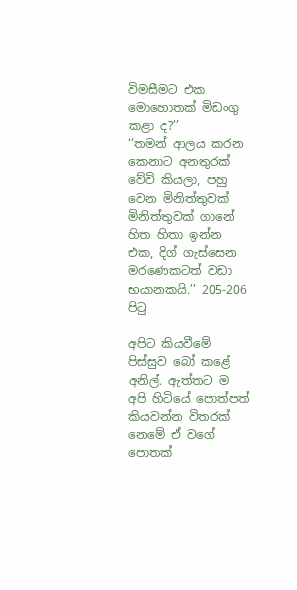විමසීමට එක මොහොතක් මිඩංගු කළා ද?’’
‘‘තමන් ආලය කරන කෙනාට අනතුරක් වේවි කියලා, පහු වෙන මිනිත්තුවක් මිනිත්තුවක් ගානේ හිත හිතා ඉන්න එක, දිග් ගැස්සෙන මරණෙකටත් වඩා භයානකයි.’’ 205-206 පිටු

අපිට කියවීමේ පිස්සුව බෝ කළේ අනිල්. ඇත්තට ම අපි හිටියේ පොත්පත් කියවන්න විතරක් නෙමේ ඒ වගේ පොතක්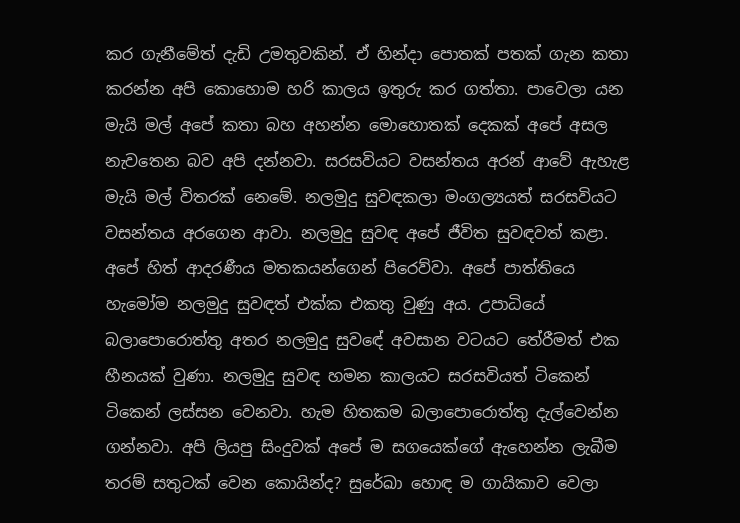කර ගැනීමේත් දැඩි උමතුවකින්. ඒ හින්දා පොතක් පතක් ගැන කතා කරන්න අපි කොහොම හරි කාලය ඉතුරු කර ගත්තා. පාවෙලා යන මැයි මල් අපේ කතා බහ අහන්න මොහොතක් දෙකක් අපේ අසල නැවතෙන බව අපි දන්නවා. සරසවියට වසන්තය අරන් ආවේ ඇහැළ මැයි මල් විතරක් නෙමේ. නලමුදු සුවඳකලා මංගල්‍යයත් සරසවියට වසන්තය අරගෙන ආවා. නලමුදු සුවඳ අපේ ජීවිත සුවඳවත් කළා. අපේ හිත් ආදරණීය මතකයන්ගෙන් පිරෙව්වා. අපේ පාත්තියෙ හැමෝම නලමුදු සුවඳත් එක්ක එකතු වුණු අය. උපාධියේ බලාපොරොත්තු අතර නලමුදු සුවඳේ අවසාන වටයට තේරීමත් එක හීනයක් වුණා. නලමුදු සුවඳ හමන කාලයට සරසවියත් ටිකෙන් ටිකෙන් ලස්සන වෙනවා. හැම හිතකම බලාපොරොත්තු දැල්වෙන්න ගන්නවා. අපි ලියපු සිංදුවක් අපේ ම සගයෙක්ගේ ඇහෙන්න ලැබීම තරම් සතුටක් වෙන කොයින්ද? සුරේඛා හොඳ ම ගායිකාව වෙලා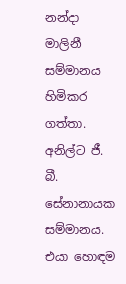නන්දා මාලිනී සම්මානය හිමිකර ගත්තා. අනිල්ට ජී. බී. සේනානායක සම්මානය. එයා හොඳම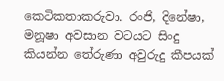කෙටිකතාකරුවා. රංජි, දිනේෂා, මනූෂා අවසාන වටයට සිංදු කියන්න තේරුණා අවුරුදු කීපයක්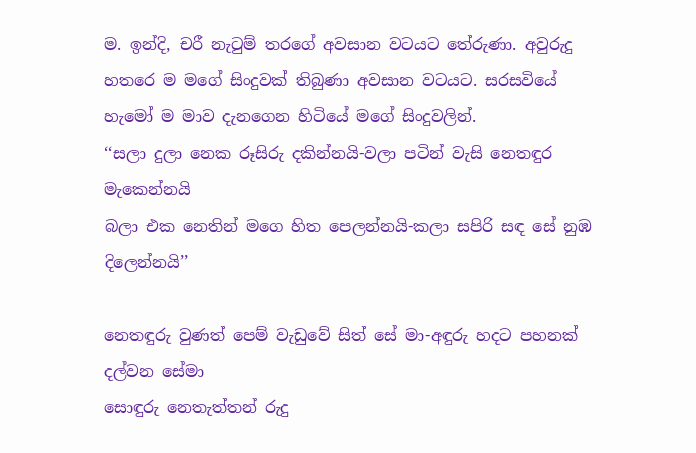ම. ඉන්දි, චරී නැටුම් තරගේ අවසාන වටයට තේරුණා. අවුරුදු හතරෙ ම මගේ සිංදුවක් තිබුණා අවසාන වටයට. සරසවියේ හැමෝ ම මාව දැනගෙන හිටියේ මගේ සිංදුවලින්.
‘‘සලා දුලා නෙක රූසිරු දකින්නයි-වලා පටින් වැසි නෙතඳුර මැකෙන්නයි
බලා එක නෙතින් මගෙ හිත පෙලන්නයි-කලා සපිරි සඳ සේ නුඹ දිලෙන්නයි’’

නෙතඳුරු වුණත් පෙම් වැඩුවේ සිත් සේ මා-අඳුරු හදට පහනක් දල්වන සේමා
සොඳුරු නෙතැත්තන් රුදු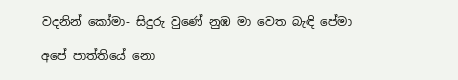වදනින් කෝමා- සිදුරු වුණේ නුඹ මා වෙත බැඳි පේමා

අපේ පාත්තියේ නො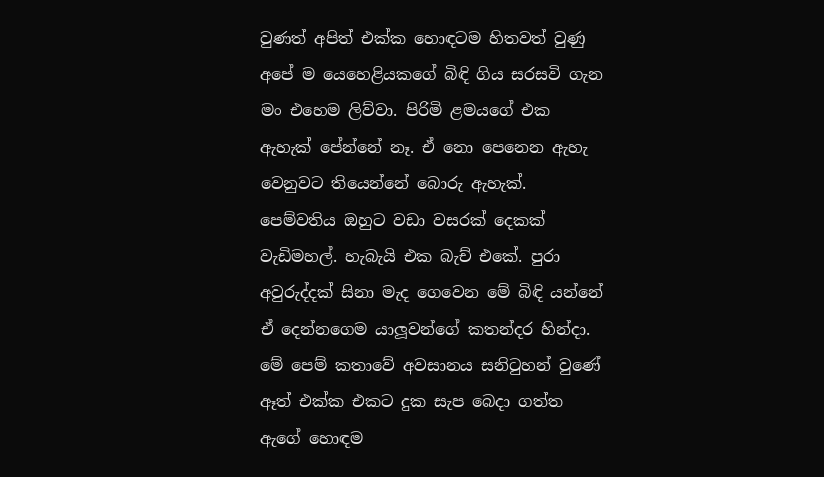වුණත් අපිත් එක්ක හොඳටම හිතවත් වුණු අපේ ම යෙහෙළියකගේ බිඳි ගිය සරසවි ගැන මං එහෙම ලිව්වා. පිරිමි ළමයගේ එක ඇහැක් පේන්නේ නෑ. ඒ නො පෙනෙන ඇහැ වෙනුවට තියෙන්නේ බොරු ඇහැක්. පෙම්වතිය ඔහුට වඩා වසරක් දෙකක් වැඩිමහල්. හැබැයි එක බැච් එකේ. පුරා අවුරුද්දක් සිනා මැද ගෙවෙන මේ බිඳි යන්නේ ඒ දෙන්නගෙම යාලූවන්ගේ කතන්දර හින්දා. මේ පෙම් කතාවේ අවසානය සනිටුහන් වුණේ ඈත් එක්ක එකට දුක සැප බෙදා ගත්ත ඇගේ හොඳම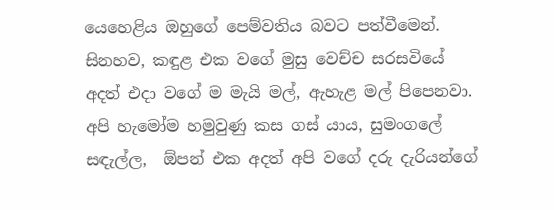යෙහෙළිය ඔහුගේ පෙම්වතිය බවට පත්වීමෙන්.
සිනහව, කඳුළ එක වගේ මුසු වෙච්ච සරසවියේ අදත් එදා වගේ ම මැයි මල්, ඇහැළ මල් පිපෙනවා. අපි හැමෝම හමුවුණු කස ගස් යාය, සුමංගලේ සඳැල්ල,  ඕපන් එක අදත් අපි වගේ දරු දැරියන්ගේ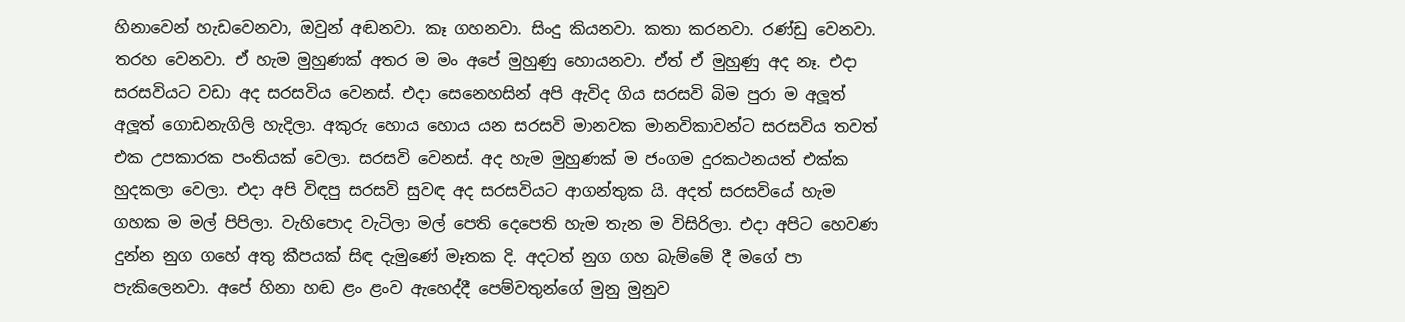හිනාවෙන් හැඩවෙනවා, ඔවුන් අඬනවා. කෑ ගහනවා. සිංදු කියනවා. කතා කරනවා. රණ්ඩු වෙනවා. තරහ වෙනවා. ඒ හැම මුහුණක් අතර ම මං අපේ මුහුණු හොයනවා. ඒත් ඒ මුහුණු අද නෑ. එදා සරසවියට වඩා අද සරසවිය වෙනස්. එදා සෙනෙහසින් අපි ඇවිද ගිය සරසවි බිම පුරා ම අලූත් අලූත් ගොඩනැගිලි හැදිලා. අකුරු හොය හොය යන සරසවි මානවක මානවිකාවන්ට සරසවිය තවත් එක උපකාරක පංතියක් වෙලා. සරසවි වෙනස්. අද හැම මුහුණක් ම ජංගම දුරකථනයත් එක්ක හුදකලා වෙලා. එදා අපි විඳපු සරසවි සුවඳ අද සරසවියට ආගන්තුක යි. අදත් සරසවියේ හැම ගහක ම මල් පිපිලා. වැහිපොද වැටිලා මල් පෙති දෙපෙති හැම තැන ම විසිරිලා. එදා අපිට හෙවණ දුන්න නුග ගහේ අතු කීපයක් සිඳ දැමුණේ මෑතක දි. අදටත් නුග ගහ බැම්මේ දී මගේ පා පැකිලෙනවා. අපේ හිනා හඬ ළං ළංව ඇහෙද්දී පෙම්වතුන්ගේ මුනු මුනුව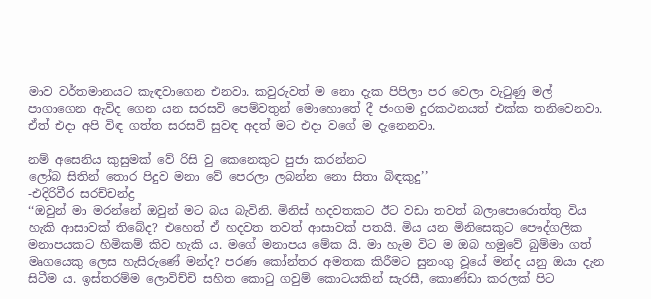මාව වර්තමානයට කැඳවාගෙන එනවා. කවුරුවත් ම නො දැක පිපිලා පර වෙලා වැටුණු මල් පාගාගෙන ඇවිද ගෙන යන සරසවි පෙම්වතුන් මොහොතේ දී ජංගම දුරකථනයත් එක්ක තනිවෙනවා. ඒත් එදා අපි විඳ ගත්ත සරසවි සුවඳ අදත් මට එදා වගේ ම දැනෙනවා.

නම් අසෙනිය කුසුමක් වේ රිසි වු කෙනෙකුට පුජා කරන්නට
ලෝබ සිතින් තොර පිදුව මනා වේ පෙරලා ලබන්න නො සිතා බිඳකුදු’’
-එදිරිවීර සරච්චන්ද්‍ර
‘‘ඔවුන් මා මරන්නේ ඔවුන් මට බය බැවිනි. මිනිස් හදවතකට ඊට වඩා තවත් බලාපොරොත්තු විය හැකි ආසාවක් තිබේද? එහෙත් ඒ හදවත තවත් ආසාවක් පතයි. මිය යන මිනිසෙකුට පෞද්ගලික මනාපයකට හිමිකම් කිව හැකි ය. මගේ මනාපය මේක යි. මා හැම විට ම ඔබ හමුවේ බුම්මා ගත් මෘගයෙකු ලෙස හැසිරුණේ මන්ද? පරණ කෝන්තර අමතක කිරීමට සුනංගු වූයේ මන්ද යනු ඔයා දැන සිටීම ය. ඉස්තරම්ම ලොවිච්චි සහිත කොටු ගවුම් කොටයකින් සැරසී, කොණ්ඩා කරලක් පිට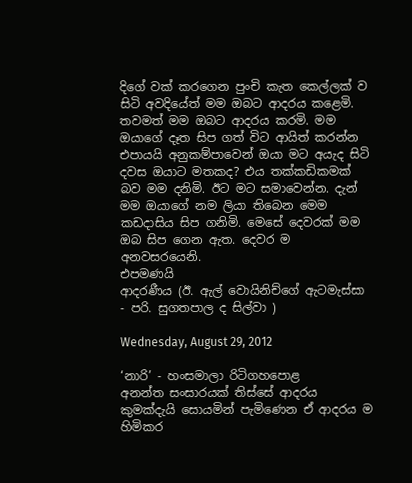දිගේ වක් කරගෙන පුංචි කැත කෙල්ලක් ව සිටි අවදියේත් මම ඔබට ආදරය කළෙමි. තවමත් මම ඔබට ආදරය කරමි. මම ඔයාගේ දෑත සිප ගත් විට ආයිත් කරන්න එපායයි අනුකම්පාවෙන් ඔයා මට අයැද සිටි දවස ඔයාට මතකද? එය තක්කඩිකමක් බව මම දනිමි. ඊට මට සමාවෙන්න. දැන් මම ඔයාගේ නම ලියා තිබෙන මෙම කඩදාසිය සිප ගනිමි. මෙසේ දෙවරක් මම ඔබ සිප ගෙන ඇත. දෙවර ම අනවසරයෙනි.
එපමණයි
ආදරණීය (ඊ. ඇල් වොයිනිච්ගේ ඇටමැස්සා - පරි. සුගතපාල ද සිල්වා )

Wednesday, August 29, 2012

‘නාරි’ - හංසමාලා රිටිගහපොළ
අනන්ත සංසාරයක් තිස්සේ ආදරය කුමක්දැයි සොයමින් පැමිණෙන ඒ ආදරය ම හිමිකර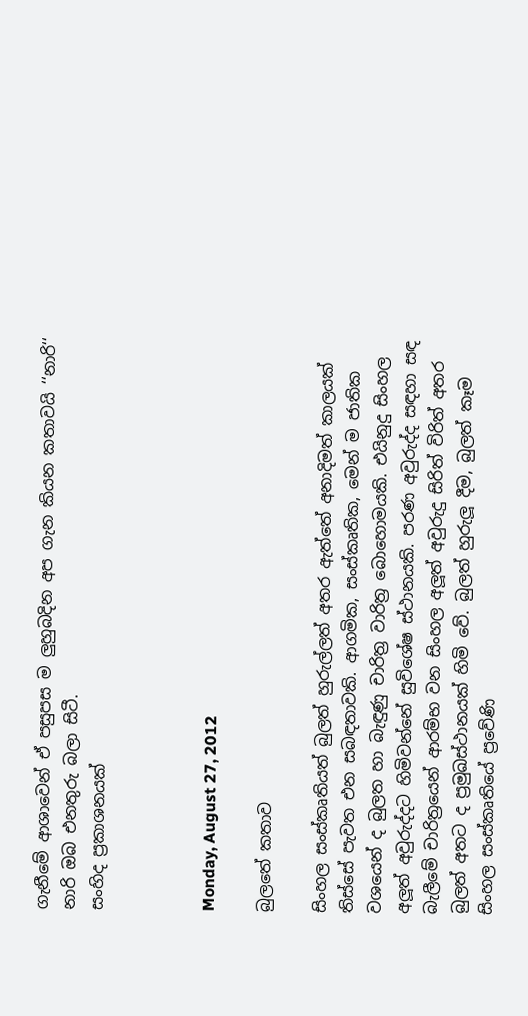ගැනීමේ ආශාවෙන් ඒ පසුපස ම ලුහුබදින අප ගැන කියන කතාවයි ‘‘නාරි‘‘
නාරි ඔබ එනතුරු බලා සිටී.
සංහිද ප්‍රකාශනයක්



Monday, August 27, 2012

බුලතේ කතාව

සිංහල සංස්කෘතියත් බුලත් හුරුල්ලත් අතර ඇත්තේ අනාදිමත් කාලයක් තිස්සේ පැවත එන සබඳතාවකි. ආගමික, සංස්කෘතික, මෙන් ම ජාතික වශයෙන් ද බුලත හා බැඳුණු චාරිත්‍ර වාරිත්‍ර බොහොමයකි. එයිනුදු සිංහල අලූත් අවුරුද්දට හිමිවන්නේ සුවිශේෂ ස්ථානයකි. පරණ අවුරුද්ද සඳහා සඳ බැලීමේ චාරිත්‍රයෙන් ආරම්භ වන සිංහල අලූත් අවුරුදු සිරිත් විරිත් අතර බුලත් අතට ද ප්‍රමුඛස්ථානයක් හිමි වේ. බුලත් හුරුලූ දීම, බුලත් කෑම සිංහල සංස්කෘතියේ ප්‍රවේණි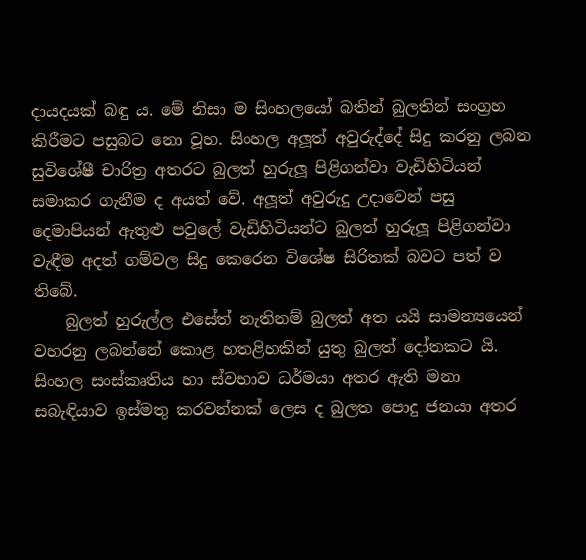දායදයක් බඳු ය. මේ නිසා ම සිංහලයෝ බතින් බුලතින් සංග්‍රහ කිරීමට පසුබට නො වූහ. සිංහල අලූත් අවුරුද්දේ සිදු කරනු ලබන සුවිශේෂී චාරිත්‍ර අතරට බුලත් හුරුලූ පිළිගන්වා වැඩිහිටියන් සමාකර ගැනීම ද අයත් වේ. අලූත් අවුරුදු උදාවෙන් පසු දෙමාපියන් ඇතුළු පවුලේ වැඩිහිටියන්ට බුලත් හුරුලූ පිළිගන්වා වැඳීම අදත් ගම්වල සිදු කෙරෙන විශේෂ සිරිතක් බවට පත් ව තිබේ.
    බුලත් හුරුල්ල එසේත් නැතිනම් බුලත් අත යයි සාමන්‍යයෙන් වහරනු ලබන්නේ කොළ හතළිහකින් යුතු බුලත් දෝතකට යි. සිංහල සංස්කෘතිය හා ස්වභාව ධර්මයා අතර ඇති මනා සබැඳියාව ඉස්මතු කරවන්නක් ලෙස ද බුලත පොදු ජනයා අතර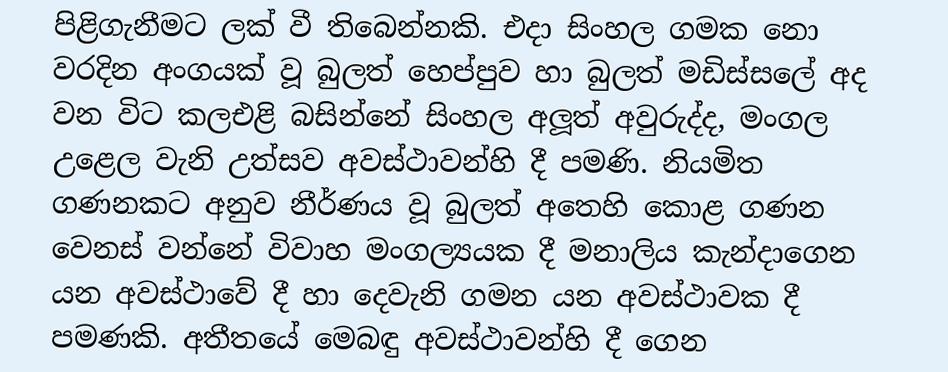පිළිගැනීමට ලක් වී තිබෙන්නකි. එදා සිංහල ගමක නො වරදින අංගයක් වූ බුලත් හෙප්පුව හා බුලත් මඩිස්සලේ අද වන විට කලඑළි බසින්නේ සිංහල අලූත් අවුරුද්ද, මංගල උළෙල වැනි උත්සව අවස්ථාවන්හි දී පමණි. නියමිත ගණනකට අනුව නීර්ණය වූ බුලත් අතෙහි කොළ ගණන වෙනස් වන්නේ විවාහ මංගල්‍යයක දී මනාලිය කැන්දාගෙන යන අවස්ථාවේ දී හා දෙවැනි ගමන යන අවස්ථාවක දී පමණකි. අතීතයේ මෙබඳු අවස්ථාවන්හි දී ගෙන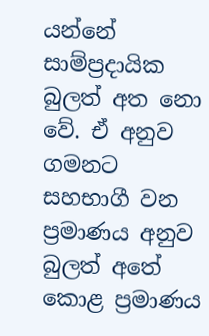යන්නේ සාම්ප්‍රදායික බුලත් අත නො වේ. ඒ අනුව ගමනට සහභාගී වන ප්‍රමාණය අනුව බුලත් අතේ කොළ ප්‍රමාණය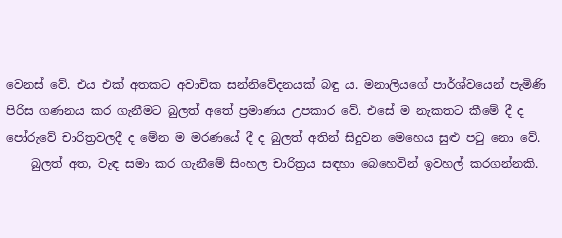වෙනස් වේ. එය එක් අතකට අවාචික සන්නිවේදනයක් බඳු ය. මනාලියගේ පාර්ශ්වයෙන් පැමිණි පිරිස ගණනය කර ගැනීමට බුලත් අතේ ප්‍රමාණය උපකාර වේ. එසේ ම නැකතට කීමේ දී ද පෝරුවේ චාරිත්‍රවලදී ද මේන ම මරණයේ දී ද බුලත් අතින් සිදුවන මෙහෙය සුළු පටු නො වේ.
    බුලත් අත, වැඳ සමා කර ගැනීමේ සිංහල චාරිත්‍රය සඳහා බෙහෙවින් ඉවහල් කරගන්නකි.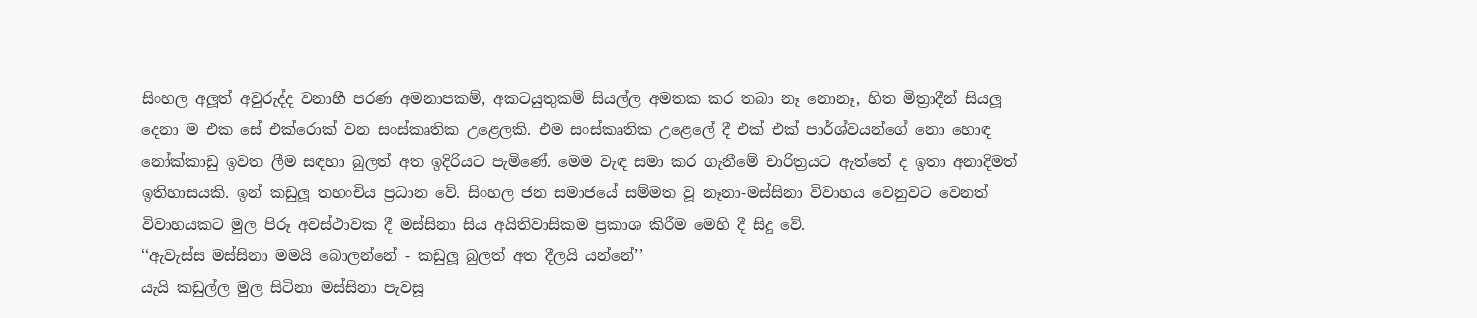සිංහල අලූත් අවුරුද්ද වනාහී පරණ අමනාපකම්, අකටයුතුකම් සියල්ල අමතක කර තබා නෑ නොනෑ, හිත මිත්‍රාදීන් සියලූ දෙනා ම එක සේ එක්රොක් වන සංස්කෘතික උළෙලකි. එම සංස්කෘතික උළෙලේ දී එක් එක් පාර්ශ්වයන්ගේ නො හොඳ නෝක්කාඩු ඉවත ලීම සඳහා බුලත් අත ඉදිරියට පැමිණේ. මෙම වැඳ සමා කර ගැනීමේ චාරිත්‍රයට ඇත්තේ ද ඉතා අනාදිමත් ඉතිහාසයකි. ඉන් කඩුලූ තහංචිය ප්‍රධාන වේ. සිංහල ජන සමාජයේ සම්මත වූ නෑනා-මස්සිනා විවාහය වෙනුවට වෙනත් විවාහයකට මුල පිරූ අවස්ථාවක දී මස්සිනා සිය අයිතිවාසිකම ප්‍රකාශ කිරීම මෙහි දී සිදු වේ.
‘‘ඇවැස්ස මස්සිනා මමයි බොලන්නේ - කඩුලූ බුලත් අත දීලයි යන්නේ’’
යැයි කඩුල්ල මුල සිටිනා මස්සිනා පැවසූ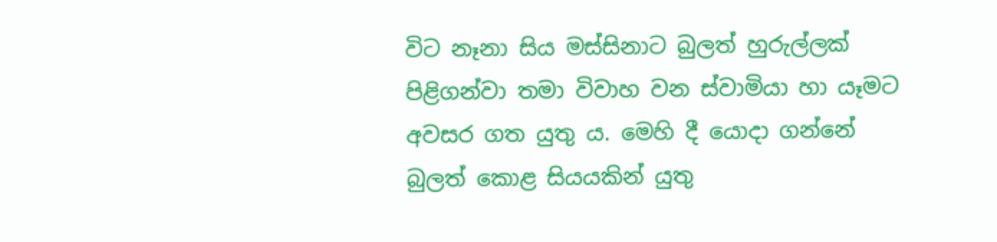විට නෑනා සිය මස්සිනාට බුලත් හුරුල්ලක් පිළිගන්වා තමා විවාහ වන ස්වාමියා හා යෑමට අවසර ගත යුතු ය. මෙහි දී යොදා ගන්නේ බුලත් කොළ සියයකින් යුතු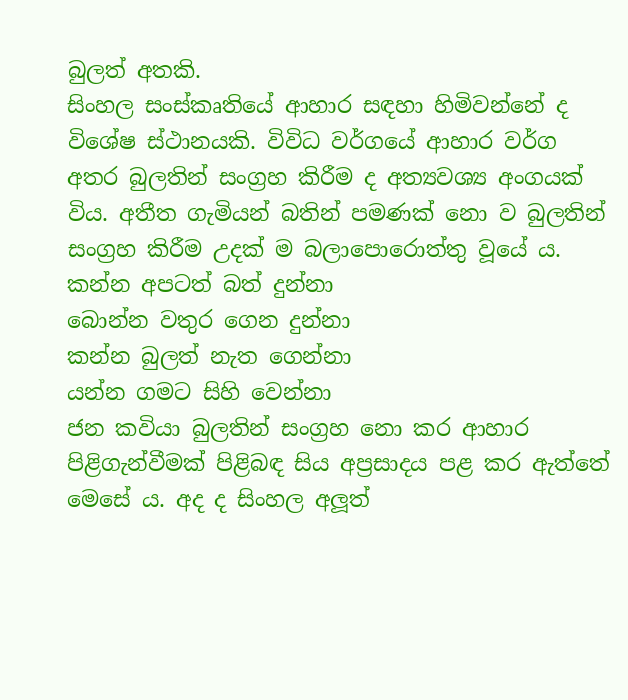බුලත් අතකි.
සිංහල සංස්කෘතියේ ආහාර සඳහා හිමිවන්නේ ද විශේෂ ස්ථානයකි. විවිධ වර්ගයේ ආහාර වර්ග අතර බුලතින් සංග්‍රහ කිරීම ද අත්‍යවශ්‍ය අංගයක් විය. අතීත ගැමියන් බතින් පමණක් නො ව බුලතින් සංග්‍රහ කිරීම උදක් ම බලාපොරොත්තු වූයේ ය.
කන්න අපටත් බත් දුන්නා
බොන්න වතුර ගෙන දුන්නා
කන්න බුලත් නැත ගෙන්නා
යන්න ගමට සිහි වෙන්නා
ජන කවියා බුලතින් සංග්‍රහ නො කර ආහාර පිළිගැන්වීමක් පිළිබඳ සිය අප්‍රසාදය පළ කර ඇත්තේ මෙසේ ය. අද ද සිංහල අලූත්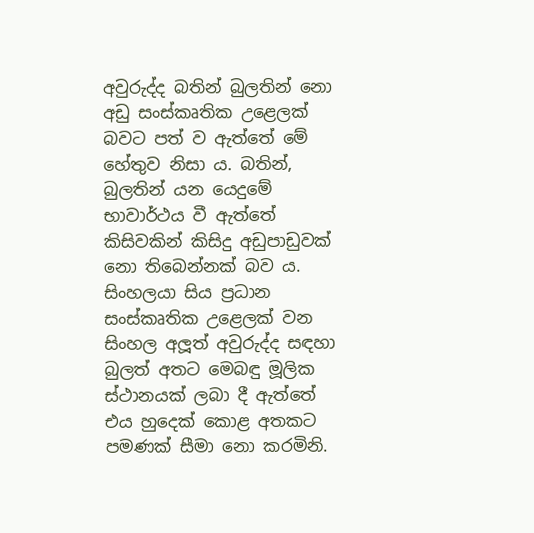අවුරුද්ද බතින් බුලතින් නො අඩු සංස්කෘතික උළෙලක් බවට පත් ව ඇත්තේ මේ හේතුව නිසා ය. බතින්, බුලතින් යන යෙදුමේ භාවාර්ථය වී ඇත්තේ කිසිවකින් කිසිදු අඩුපාඩුවක් නො තිබෙන්නක් බව ය. සිංහලයා සිය ප්‍රධාන සංස්කෘතික උළෙලක් වන සිංහල අලූත් අවුරුද්ද සඳහා බුලත් අතට මෙබඳු මූලික ස්ථානයක් ලබා දී ඇත්තේ එය හුදෙක් කොළ අතකට පමණක් සීමා නො කරමිනි.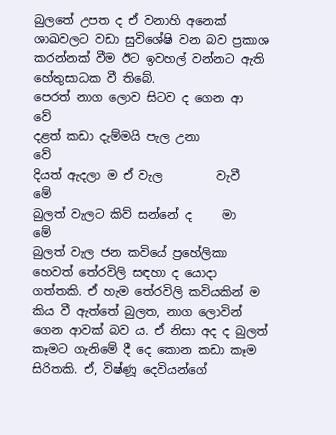බුලතේ උපත ද ඒ වනාහි අනෙක් ශාඛවලට වඩා සුවිශේෂි වන බව ප්‍රකාශ කරන්නක් වීම ඊට ඉවහල් වන්නට ඇති හේතුසාධක වී තිබේ.
පෙරත් නාග ලොව සිටව ද ගෙන ආ    වේ
දළත් කඩා දැම්මයි පැල උනා         වේ
දියත් ඇදලා ම ඒ වැල         වැවී    මේ
බුලත් වැලට කිව් සන්නේ ද     මා    මේ
බුලත් වැල ජන කවියේ ප්‍රහේලිකා හෙවත් තේරවිලි සඳහා ද යොදා ගත්තකි. ඒ හැම තේරවිලි කවියකින් ම කිය වී ඇත්තේ බුලත, නාග ලොවින් ගෙන ආවක් බව ය. ඒ නිසා අද ද බුලත් කෑමට ගැනිමේ දී දෙ කොන කඩා කෑම සිරිතකි. ඒ, විෂ්ණූ දෙවියන්ගේ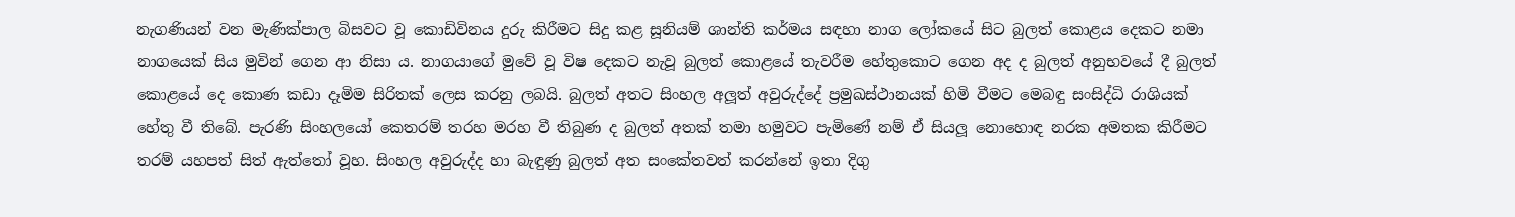නැගණියන් වන මැණික්පාල බිසවට වූ කොඩිවිනය දුරු කිරීමට සිදු කළ සූනියම් ශාන්ති කර්මය සඳහා නාග ලෝකයේ සිට බුලත් කොළය දෙකට නමා නාගයෙක් සිය මුවින් ගෙන ආ නිසා ය. නාගයාගේ මුවේ වූ විෂ දෙකට නැවූ බුලත් කොළයේ තැවරීම හේතුකොට ගෙන අද ද බුලත් අනුභවයේ දී බුලත් කොළයේ දෙ කොණ කඩා දෑමිම සිරිතක් ලෙස කරනු ලබයි. බුලත් අතට සිංහල අලූත් අවුරුද්දේ ප්‍රමුඛස්ථානයක් හිමි වීමට මෙබඳු සංසිද්ධි රාශියක් හේතු වී තිබේ. පැරණි සිංහලයෝ කෙතරම් තරහ මරහ වී තිබුණ ද බුලත් අතක් තමා හමුවට පැමිණේ නම් ඒ සියලූ නොහොඳ නරක අමතක කිරීමට තරම් යහපත් සිත් ඇත්තෝ වූහ. සිංහල අවුරුද්ද හා බැඳුණු බුලත් අත සංකේතවත් කරන්නේ ඉතා දිගු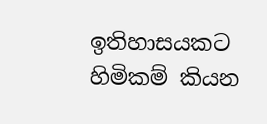ඉතිහාසයකට හිමිකම් කියන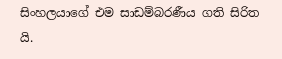සිංහලයාගේ එම සාඩම්බරණීය ගති සිරිත යි.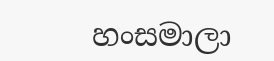හංසමාලා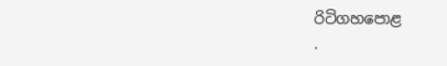රිටිගහපොළ
.